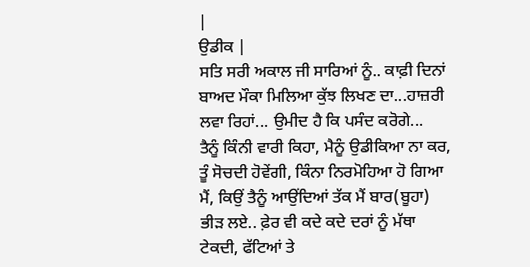|
ਉਡੀਕ |
ਸਤਿ ਸਰੀ ਅਕਾਲ ਜੀ ਸਾਰਿਆਂ ਨੂੰ.. ਕਾਫ਼ੀ ਦਿਨਾਂ ਬਾਅਦ ਮੌਕਾ ਮਿਲਿਆ ਕੁੱਝ ਲਿਖਣ ਦਾ...ਹਾਜ਼ਰੀ ਲਵਾ ਰਿਹਾਂ... ਉਮੀਦ ਹੈ ਕਿ ਪਸੰਦ ਕਰੋਗੇ...
ਤੈਨੂੰ ਕਿੰਨੀ ਵਾਰੀ ਕਿਹਾ, ਮੈਨੂੰ ਉਡੀਕਿਆ ਨਾ ਕਰ, ਤੂੰ ਸੋਚਦੀ ਹੋਵੇਂਗੀ, ਕਿੰਨਾ ਨਿਰਮੋਹਿਆ ਹੋ ਗਿਆ ਮੈਂ, ਕਿਉਂ ਤੈਨੂੰ ਆਉਂਦਿਆਂ ਤੱਕ ਮੈਂ ਬਾਰ(ਬੂਹਾ) ਭੀੜ ਲਏ.. ਫ਼ੇਰ ਵੀ ਕਦੇ ਕਦੇ ਦਰਾਂ ਨੂੰ ਮੱਥਾ ਟੇਕਦੀ, ਫੱਟਿਆਂ ਤੇ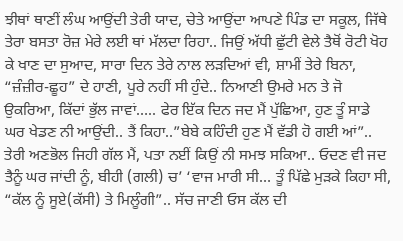ਝੀਥਾਂ ਥਾਣੀਂ ਲੰਘ ਆਉਂਦੀ ਤੇਰੀ ਯਾਦ, ਚੇਤੇ ਆਉਂਦਾ ਆਪਣੇ ਪਿੰਡ ਦਾ ਸਕੂਲ, ਜਿੱਥੇ ਤੇਰਾ ਬਸਤਾ ਰੋਜ਼ ਮੇਰੇ ਲਈ ਥਾਂ ਮੱਲਦਾ ਰਿਹਾ.. ਜਿਉਂ ਅੱਧੀ ਛੁੱਟੀ ਵੇਲੇ ਤੈਥੋਂ ਰੋਟੀ ਖੋਹ ਕੇ ਖਾਣ ਦਾ ਸੁਆਦ, ਸਾਰਾ ਦਿਨ ਤੇਰੇ ਨਾਲ ਲੜਦਿਆਂ ਵੀ, ਸ਼ਾਮੀਂ ਤੇਰੇ ਬਿਨਾ, “ਜ਼ੰਜ਼ੀਰ-ਛੂਹ” ਦੇ ਹਾਣੀ, ਪੂਰੇ ਨਹੀਂ ਸੀ ਹੁੰਦੇ.. ਨਿਆਣੀ ਉਮਰੇ ਮਨ ਤੇ ਜੋ ਉਕਰਿਆ, ਕਿੱਦਾਂ ਭੁੱਲ ਜਾਵਾਂ….. ਫੇਰ ਇੱਕ ਦਿਨ ਜਦ ਮੈਂ ਪੁੱਛਿਆ, ਹੁਣ ਤੂੰ ਸਾਡੇ ਘਰ ਖੇਡਣ ਨੀ ਆਉਂਦੀ.. ਤੈਂ ਕਿਹਾ..”ਬੇਬੇ ਕਹਿੰਦੀ ਹੁਣ ਮੈਂ ਵੱਡੀ ਹੋ ਗਈ ਆਂ”.. ਤੇਰੀ ਅਣਭੋਲ ਜਿਹੀ ਗੱਲ ਮੈਂ, ਪਤਾ ਨਈਂ ਕਿਉਂ ਨੀ ਸਮਝ ਸਕਿਆ.. ਓਦਣ ਵੀ ਜਦ ਤੈਨੂੰ ਘਰ ਜਾਂਦੀ ਨੂੰ, ਬੀਹੀ (ਗਲੀ) ਚ’ ‘ਵਾਜ ਮਾਰੀ ਸੀ… ਤੂੰ ਪਿੱਛੇ ਮੁੜਕੇ ਕਿਹਾ ਸੀ, “ਕੱਲ ਨੂੰ ਸੂਏ(ਕੱਸੀ) ਤੇ ਮਿਲੂੰਗੀ”.. ਸੱਚ ਜਾਣੀ ਓਸ ਕੱਲ ਦੀ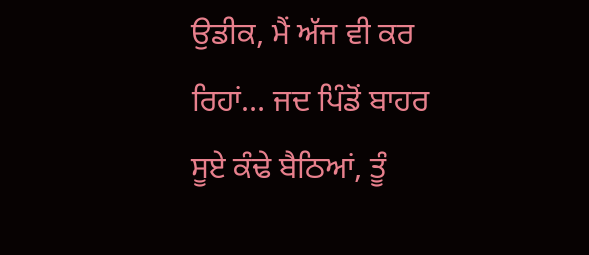ਉਡੀਕ, ਮੈਂ ਅੱਜ ਵੀ ਕਰ ਰਿਹਾਂ… ਜਦ ਪਿੰਡੋਂ ਬਾਹਰ ਸੂਏ ਕੰਢੇ ਬੈਠਿਆਂ, ਤੂੰ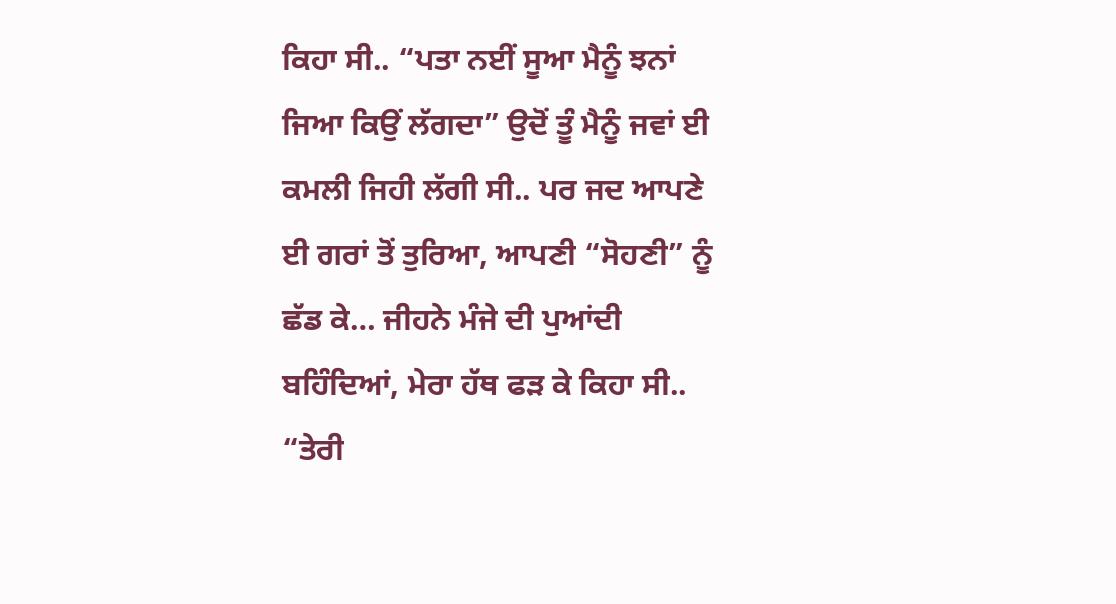ਕਿਹਾ ਸੀ.. “ਪਤਾ ਨਈਂ ਸੂਆ ਮੈਨੂੰ ਝਨਾਂ ਜਿਆ ਕਿਉਂ ਲੱਗਦਾ” ਉਦੋਂ ਤੂੰ ਮੈਨੂੰ ਜਵਾਂ ਈ ਕਮਲੀ ਜਿਹੀ ਲੱਗੀ ਸੀ.. ਪਰ ਜਦ ਆਪਣੇ ਈ ਗਰਾਂ ਤੋਂ ਤੁਰਿਆ, ਆਪਣੀ “ਸੋਹਣੀ” ਨੂੰ ਛੱਡ ਕੇ… ਜੀਹਨੇ ਮੰਜੇ ਦੀ ਪੁਆਂਦੀ ਬਹਿੰਦਿਆਂ, ਮੇਰਾ ਹੱਥ ਫੜ ਕੇ ਕਿਹਾ ਸੀ.. “ਤੇਰੀ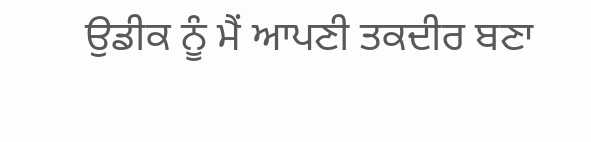ਉਡੀਕ ਨੂੰ ਮੈਂ ਆਪਣੀ ਤਕਦੀਰ ਬਣਾ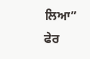ਲਿਆ” ਫੇਰ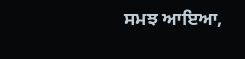ਸਮਝ ਆਇਆ,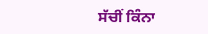ਸੱਚੀਂ ਕਿੰਨਾ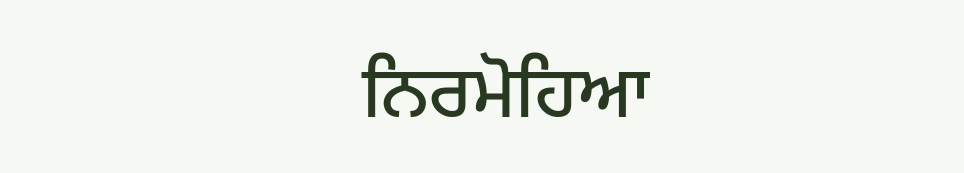ਨਿਰਮੋਹਿਆ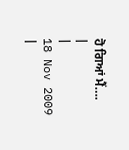ਹੋ ਗਿਆਂ ਮੈਂ….
|
|
18 Nov 2009
|